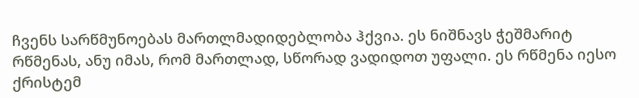ჩვენს სარწმუნოებას მართლმადიდებლობა ჰქვია. ეს ნიშნავს ჭეშმარიტ რწმენას, ანუ იმას, რომ მართლად, სწორად ვადიდოთ უფალი. ეს რწმენა იესო ქრისტემ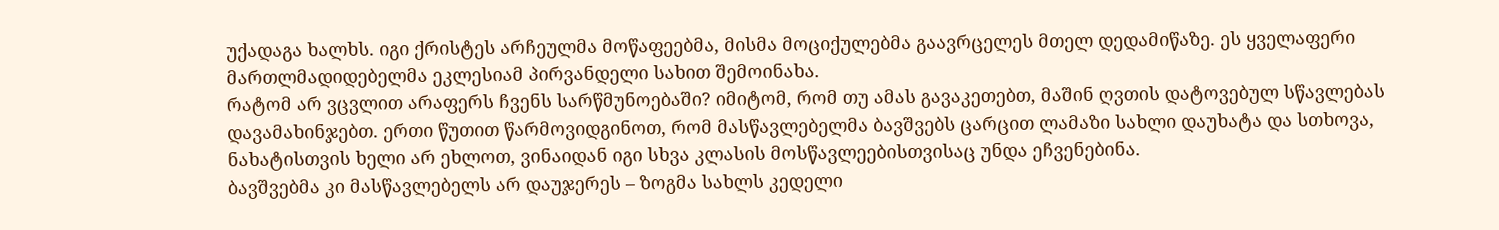უქადაგა ხალხს. იგი ქრისტეს არჩეულმა მოწაფეებმა, მისმა მოციქულებმა გაავრცელეს მთელ დედამიწაზე. ეს ყველაფერი მართლმადიდებელმა ეკლესიამ პირვანდელი სახით შემოინახა.
რატომ არ ვცვლით არაფერს ჩვენს სარწმუნოებაში? იმიტომ, რომ თუ ამას გავაკეთებთ, მაშინ ღვთის დატოვებულ სწავლებას დავამახინჯებთ. ერთი წუთით წარმოვიდგინოთ, რომ მასწავლებელმა ბავშვებს ცარცით ლამაზი სახლი დაუხატა და სთხოვა, ნახატისთვის ხელი არ ეხლოთ, ვინაიდან იგი სხვა კლასის მოსწავლეებისთვისაც უნდა ეჩვენებინა.
ბავშვებმა კი მასწავლებელს არ დაუჯერეს – ზოგმა სახლს კედელი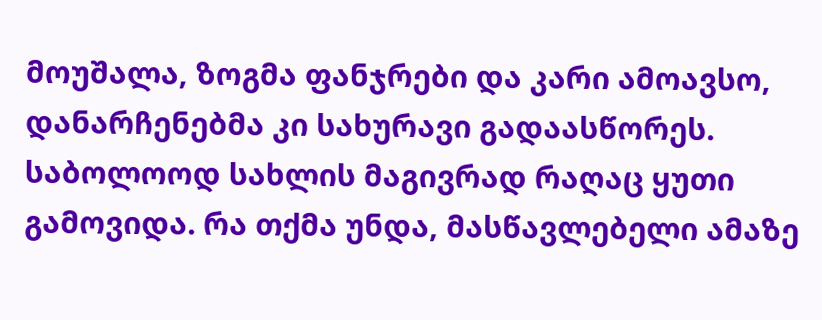მოუშალა, ზოგმა ფანჯრები და კარი ამოავსო, დანარჩენებმა კი სახურავი გადაასწორეს. საბოლოოდ სახლის მაგივრად რაღაც ყუთი გამოვიდა. რა თქმა უნდა, მასწავლებელი ამაზე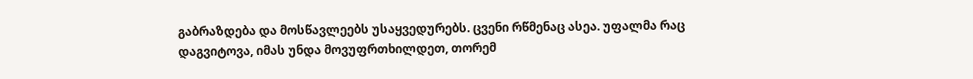გაბრაზდება და მოსწავლეებს უსაყვედურებს. ცვენი რწმენაც ასეა. უფალმა რაც დაგვიტოვა, იმას უნდა მოვუფრთხილდეთ, თორემ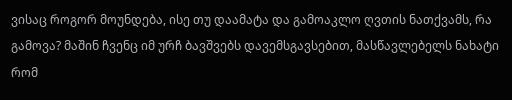ვისაც როგორ მოუნდება, ისე თუ დაამატა და გამოაკლო ღვთის ნათქვამს, რა გამოვა? მაშინ ჩვენც იმ ურჩ ბავშვებს დავემსგავსებით, მასწავლებელს ნახატი რომ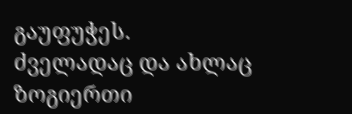გაუფუჭეს.
ძველადაც და ახლაც ზოგიერთი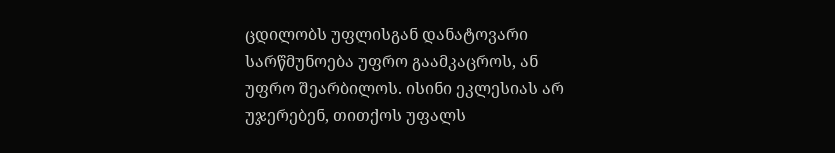ცდილობს უფლისგან დანატოვარი სარწმუნოება უფრო გაამკაცროს, ან უფრო შეარბილოს. ისინი ეკლესიას არ უჯერებენ, თითქოს უფალს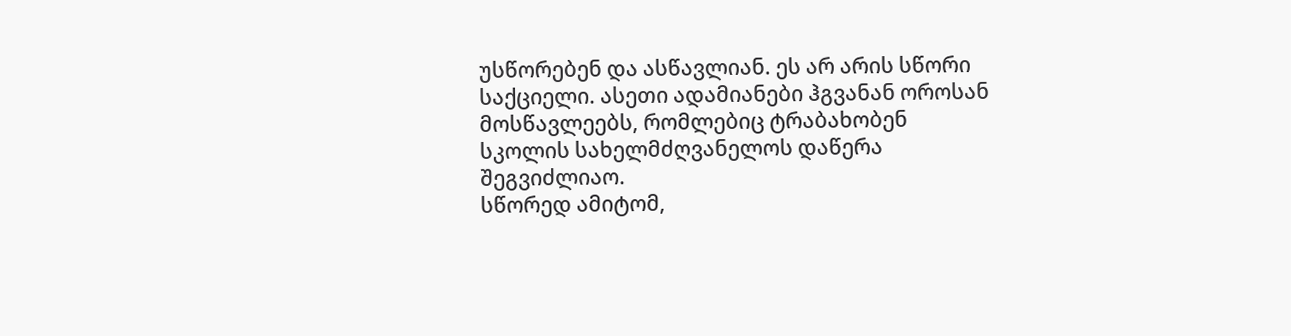უსწორებენ და ასწავლიან. ეს არ არის სწორი საქციელი. ასეთი ადამიანები ჰგვანან ოროსან მოსწავლეებს, რომლებიც ტრაბახობენ სკოლის სახელმძღვანელოს დაწერა შეგვიძლიაო.
სწორედ ამიტომ,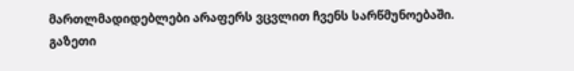მართლმადიდებლები არაფერს ვცვლით ჩვენს სარწმუნოებაში.
გაზეთი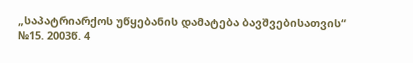„საპატრიარქოს უწყებანის დამატება ბავშვებისათვის“
№15. 2003წ. 4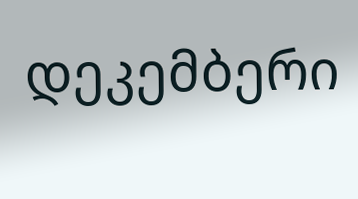დეკემბერი